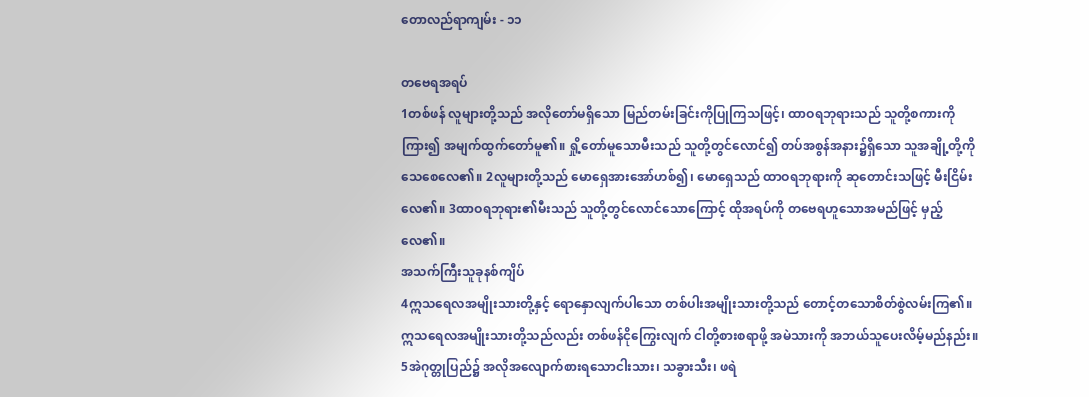တောလည်ရာကျမ်း - ၁၁

တဗေရအရပ်
1တစ်ဖန် လူများတို့သည် အလိုတော်မရှိသော မြည်တမ်းခြင်းကိုပြုကြသဖြင့်၊ ထာဝရဘုရားသည် သူတို့စကားကိုကြား၍ အမျက်ထွက်တော်မူ၏။ ရှို့တော်မူသောမီးသည် သူတို့တွင်လောင်၍ တပ်အစွန်အနား၌ရှိသော သူအချို့တို့ကို သေစေလေ၏။ 2လူများတို့သည် မောရှေအားအော်ဟစ်၍၊ မောရှေသည် ထာဝရဘုရားကို ဆုတောင်းသဖြင့် မီးငြိမ်းလေ၏။ 3ထာဝရဘုရား၏မီးသည် သူတို့တွင်လောင်သောကြောင့် ထိုအရပ်ကို တဗေရဟူသောအမည်ဖြင့် မှည့်လေ၏။
အသက်ကြီးသူခုနစ်ကျိပ်
4ဣသရေလအမျိုးသားတို့နှင့် ရောနှောလျက်ပါသော တစ်ပါးအမျိုးသားတို့သည် တောင့်တသောစိတ်စွဲလမ်းကြ၏။ ဣသရေလအမျိုးသားတို့သည်လည်း တစ်ဖန်ငိုကြွေးလျက် ငါတို့စားစရာဖို့ အမဲသားကို အဘယ်သူပေးလိမ့်မည်နည်း။ 5အဲဂုတ္တုပြည်၌ အလိုအလျောက်စားရသောငါးသား၊ သခွားသီး၊ ဖရဲ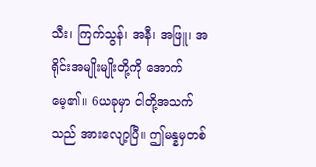သီး၊ ကြက်သွန်၊ အနီ၊ အဖြူ၊ အရိုင်းအမျိုးမျိုးတို့ကို အောက်မေ့၏။ 6ယခုမှာ ငါတို့အသက်သည် အားလျော့ပြီ။ ဤမန္နမှတစ်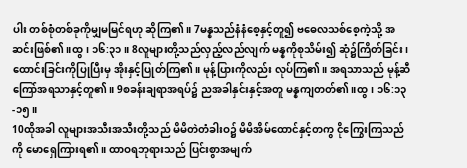ပါး တစ်စုံတစ်ခုကိုမျှမမြင်ရဟု ဆိုကြ၏။ 7မန္နသည်နံနံစေ့နှင့်တူ၍ ဗဓေလသစ်စေ့ကဲ့သို့ အဆင်းဖြစ်၏။ထွ၊ ၁၆:၃၁။ 8လူများတို့သည်လှည့်လည်လျက် မန္နကိုစုသိမ်း၍ ဆုံ၌ကြိတ်ခြင်း၊ ထောင်းခြင်းကိုပြုပြီးမှ အိုးနှင့်ပြုတ်ကြ၏။ မုန့်ပြားကိုလည်း လုပ်ကြ၏။ အရသာသည် မုန့်ဆီကြော်အရသာနှင့်တူ၏။ 9စခန်းချရာအရပ်၌ ညအခါနှင်းနှင့်အတူ မန္နကျတတ်၏။ထွ၊ ၁၆:၁၃-၁၅။
10ထိုအခါ လူများအသီးအသီးတို့သည် မိမိတဲတံခါးဝ၌ မိမိအိမ်ထောင်နှင့်တကွ ငိုကြွေးကြသည်ကို မောရှေကြားရ၏။ ထာဝရဘုရားသည် ပြင်းစွာအမျက်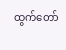ထွက်တော်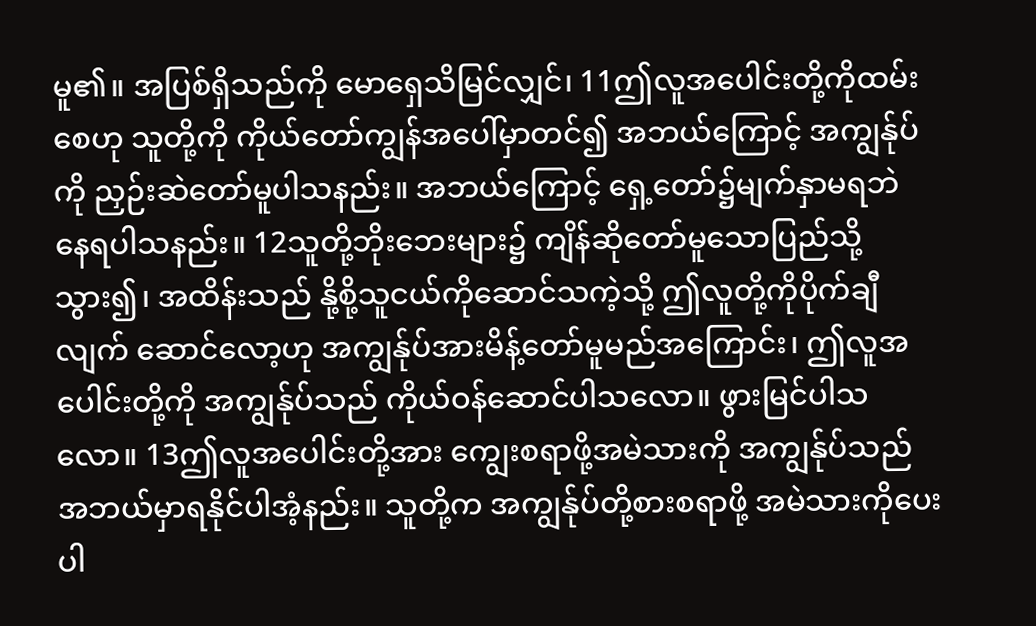မူ၏။ အပြစ်ရှိသည်ကို မောရှေသိမြင်လျှင်၊ 11ဤလူအပေါင်းတို့ကိုထမ်းစေဟု သူတို့ကို ကိုယ်တော်ကျွန်အပေါ်မှာတင်၍ အဘယ်ကြောင့် အကျွန်ုပ်ကို ညှဉ်းဆဲတော်မူပါသနည်း။ အဘယ်ကြောင့် ရှေ့တော်၌မျက်နှာမရဘဲ နေရပါသနည်း။ 12သူတို့ဘိုးဘေးများ၌ ကျိန်ဆိုတော်မူသောပြည်သို့သွား၍၊ အထိန်းသည် နို့စို့သူငယ်ကိုဆောင်သကဲ့သို့ ဤလူတို့ကိုပိုက်ချီလျက် ဆောင်လော့ဟု အကျွန်ုပ်အားမိန့်တော်မူမည်အကြောင်း၊ ဤလူအပေါင်းတို့ကို အကျွန်ုပ်သည် ကိုယ်ဝန်ဆောင်ပါသလော။ ဖွားမြင်ပါသလော။ 13ဤလူအပေါင်းတို့အား ကျွေးစရာဖို့အမဲသားကို အကျွန်ုပ်သည် အဘယ်မှာရနိုင်ပါအံ့နည်း။ သူတို့က အကျွန်ုပ်တို့စားစရာဖို့ အမဲသားကိုပေးပါ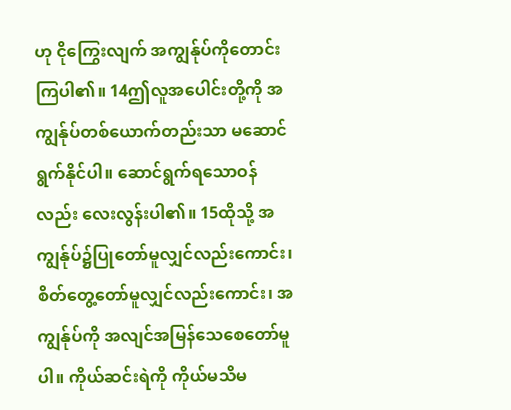ဟု ငိုကြွေးလျက် အကျွန်ုပ်ကိုတောင်းကြပါ၏။ 14ဤလူအပေါင်းတို့ကို အကျွန်ုပ်တစ်ယောက်တည်းသာ မဆောင်ရွက်နိုင်ပါ။ ဆောင်ရွက်ရသောဝန်လည်း လေးလွန်းပါ၏။ 15ထိုသို့ အကျွန်ုပ်၌ပြုတော်မူလျှင်လည်းကောင်း၊ စိတ်တွေ့တော်မူလျှင်လည်းကောင်း၊ အကျွန်ုပ်ကို အလျင်အမြန်သေစေတော်မူပါ။ ကိုယ်ဆင်းရဲကို ကိုယ်မသိမ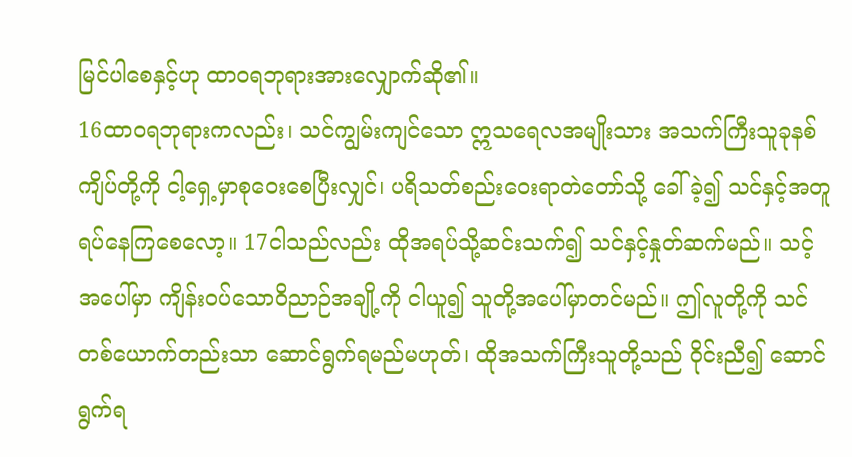မြင်ပါစေနှင့်ဟု ထာဝရဘုရားအားလျှောက်ဆို၏။
16ထာဝရဘုရားကလည်း၊ သင်ကျွမ်းကျင်သော ဣသရေလအမျိုးသား အသက်ကြီးသူခုနစ်ကျိပ်တို့ကို ငါ့ရှေ့မှာစုဝေးစေပြီးလျှင်၊ ပရိသတ်စည်းဝေးရာတဲတော်သို့ ခေါ်ခဲ့၍ သင်နှင့်အတူရပ်နေကြစေလော့။ 17ငါသည်လည်း ထိုအရပ်သို့ဆင်းသက်၍ သင်နှင့်နှုတ်ဆက်မည်။ သင့်အပေါ်မှာ ကျိန်းဝပ်သောဝိညာဉ်အချို့ကို ငါယူ၍ သူတို့အပေါ်မှာတင်မည်။ ဤလူတို့ကို သင်တစ်ယောက်တည်းသာ ဆောင်ရွက်ရမည်မဟုတ်၊ ထိုအသက်ကြီးသူတို့သည် ဝိုင်းညီ၍ ဆောင်ရွက်ရ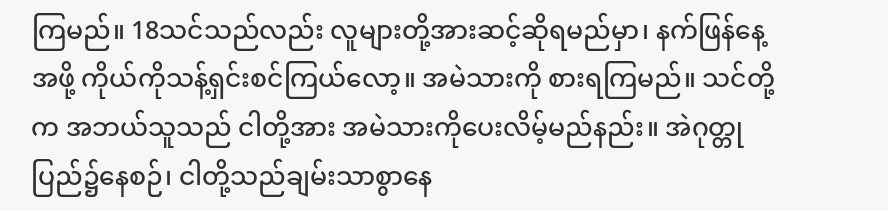ကြမည်။ 18သင်သည်လည်း လူများတို့အားဆင့်ဆိုရမည်မှာ၊ နက်ဖြန်နေ့အဖို့ ကိုယ်ကိုသန့်ရှင်းစင်ကြယ်လော့။ အမဲသားကို စားရကြမည်။ သင်တို့က အဘယ်သူသည် ငါတို့အား အမဲသားကိုပေးလိမ့်မည်နည်း။ အဲဂုတ္တုပြည်၌နေစဉ်၊ ငါတို့သည်ချမ်းသာစွာနေ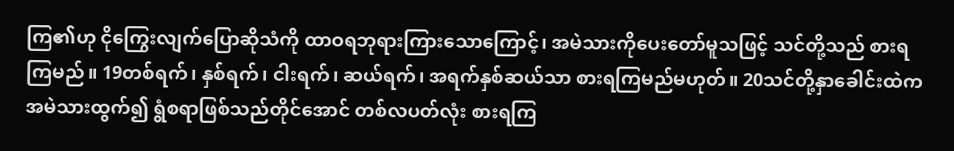ကြ၏ဟု ငိုကြွေးလျက်ပြောဆိုသံကို ထာဝရဘုရားကြားသောကြောင့်၊ အမဲသားကိုပေးတော်မူသဖြင့် သင်တို့သည် စားရကြမည်။ 19တစ်ရက်၊ နှစ်ရက်၊ ငါးရက်၊ ဆယ်ရက်၊ အရက်နှစ်ဆယ်သာ စားရကြမည်မဟုတ်။ 20သင်တို့နှာခေါင်းထဲက အမဲသားထွက်၍ ရွံစရာဖြစ်သည်တိုင်အောင် တစ်လပတ်လုံး စားရကြ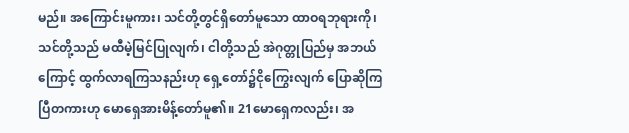မည်။ အကြောင်းမူကား၊ သင်တို့တွင်ရှိတော်မူသော ထာဝရဘုရားကို၊ သင်တို့သည် မထီမဲ့မြင်ပြုလျက်၊ ငါတို့သည် အဲဂုတ္တုပြည်မှ အဘယ်ကြောင့် ထွက်လာရကြသနည်းဟု ရှေ့တော်၌ငိုကြွေးလျက် ပြောဆိုကြပြီတကားဟု မောရှေအားမိန့်တော်မူ၏။ 21မောရှေကလည်း၊ အ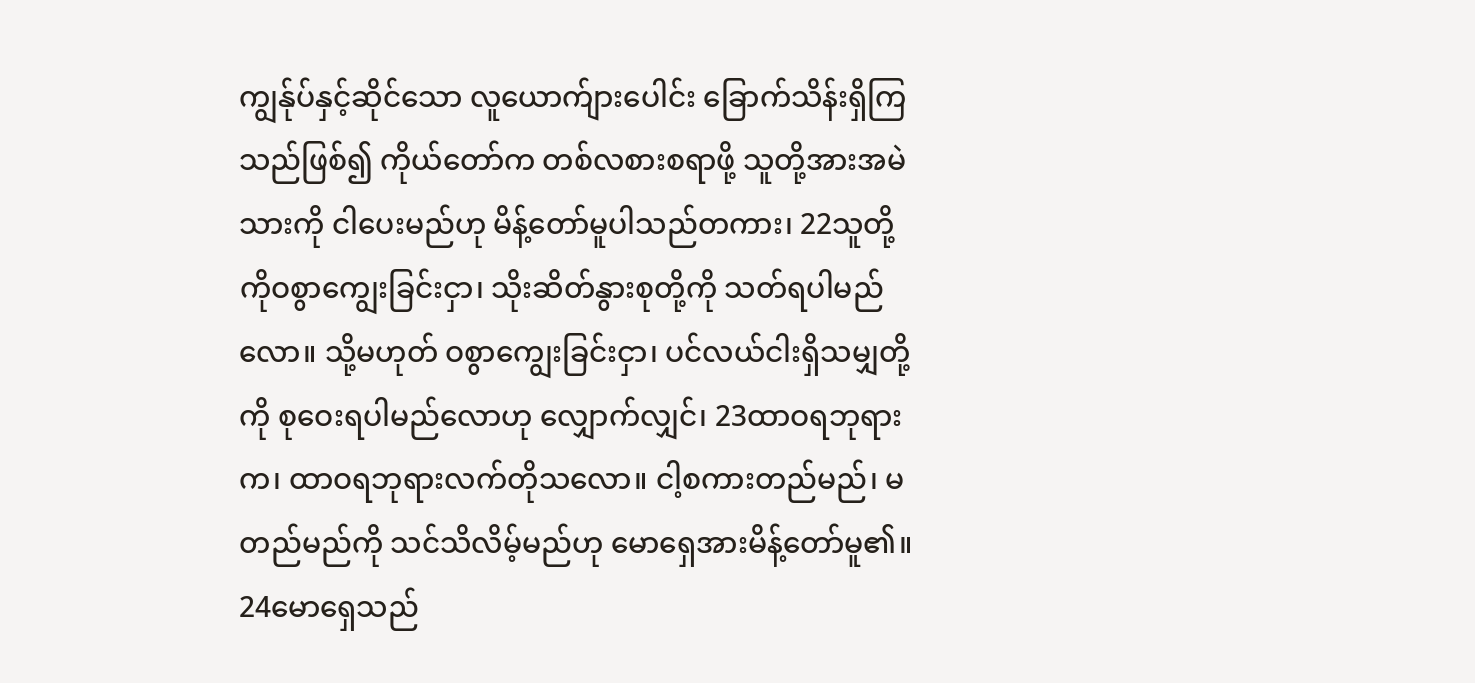ကျွန်ုပ်နှင့်ဆိုင်သော လူယောက်ျားပေါင်း ခြောက်သိန်းရှိကြသည်ဖြစ်၍ ကိုယ်တော်က တစ်လစားစရာဖို့ သူတို့အားအမဲသားကို ငါပေးမည်ဟု မိန့်တော်မူပါသည်တကား၊ 22သူတို့ကိုဝစွာကျွေးခြင်းငှာ၊ သိုးဆိတ်နွားစုတို့ကို သတ်ရပါမည်လော။ သို့မဟုတ် ဝစွာကျွေးခြင်းငှာ၊ ပင်လယ်ငါးရှိသမျှတို့ကို စုဝေးရပါမည်လောဟု လျှောက်လျှင်၊ 23ထာဝရဘုရားက၊ ထာဝရဘုရားလက်တိုသလော။ ငါ့စကားတည်မည်၊ မတည်မည်ကို သင်သိလိမ့်မည်ဟု မောရှေအားမိန့်တော်မူ၏။
24မောရှေသည်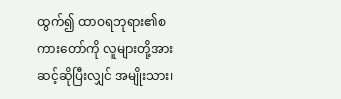ထွက်၍ ထာဝရဘုရား၏စကားတော်ကို လူများတို့အားဆင့်ဆိုပြီးလျှင် အမျိုးသား၊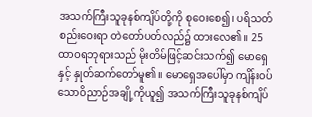အသက်ကြီးသူခုနစ်ကျိပ်တို့ကို စုဝေးစေ၍၊ ပရိသတ်စည်းဝေးရာ တဲတော်ပတ်လည်၌ ထားလေ၏။ 25ထာဝရဘုရားသည် မိုးတိမ်ဖြင့်ဆင်းသက်၍ မောရှေနှင့် နှုတ်ဆက်တော်မူ၏။ မောရှေအပေါ်မှာ ကျိန်းဝပ်သောဝိညာဉ်အချို့ကိုယူ၍ အသက်ကြီးသူခုနစ်ကျိပ်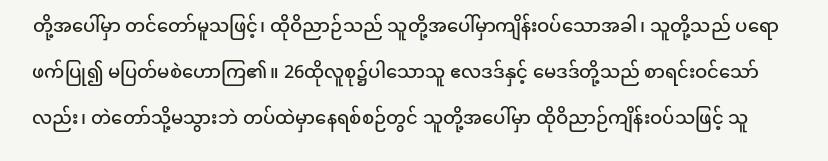တို့အပေါ်မှာ တင်တော်မူသဖြင့်၊ ထိုဝိညာဉ်သည် သူတို့အပေါ်မှာကျိန်းဝပ်သောအခါ၊ သူတို့သည် ပရောဖက်ပြု၍ မပြတ်မစဲဟောကြ၏။ 26ထိုလူစု၌ပါသောသူ ဧလဒဒ်နှင့် မေဒဒ်တို့သည် စာရင်းဝင်သော်လည်း၊ တဲတော်သို့မသွားဘဲ တပ်ထဲမှာနေရစ်စဉ်တွင် သူတို့အပေါ်မှာ ထိုဝိညာဉ်ကျိန်းဝပ်သဖြင့် သူ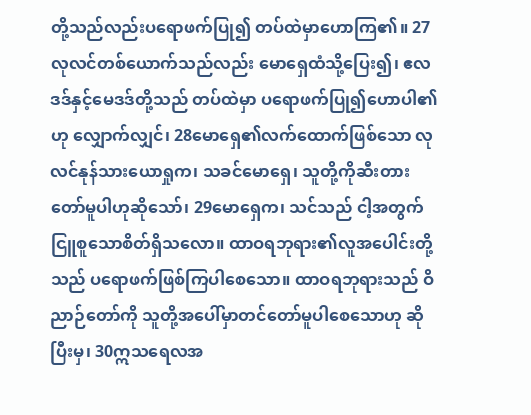တို့သည်လည်းပရောဖက်ပြု၍ တပ်ထဲမှာဟောကြ၏။ 27လုလင်တစ်ယောက်သည်လည်း မောရှေထံသို့ပြေး၍၊ ဧလဒဒ်နှင့်မေဒဒ်တို့သည် တပ်ထဲမှာ ပရောဖက်ပြု၍ဟောပါ၏ဟု လျှောက်လျှင်၊ 28မောရှေ၏လက်ထောက်ဖြစ်သော လုလင်နုန်သားယောရှုက၊ သခင်မောရှေ၊ သူတို့ကိုဆီးတားတော်မူပါဟုဆိုသော်၊ 29မောရှေက၊ သင်သည် ငါ့အတွက်ငြူစူသောစိတ်ရှိသလော။ ထာဝရဘုရား၏လူအပေါင်းတို့သည် ပရောဖက်ဖြစ်ကြပါစေသော။ ထာဝရဘုရားသည် ဝိညာဉ်တော်ကို သူတို့အပေါ်မှာတင်တော်မူပါစေသောဟု ဆိုပြီးမှ၊ 30ဣသရေလအ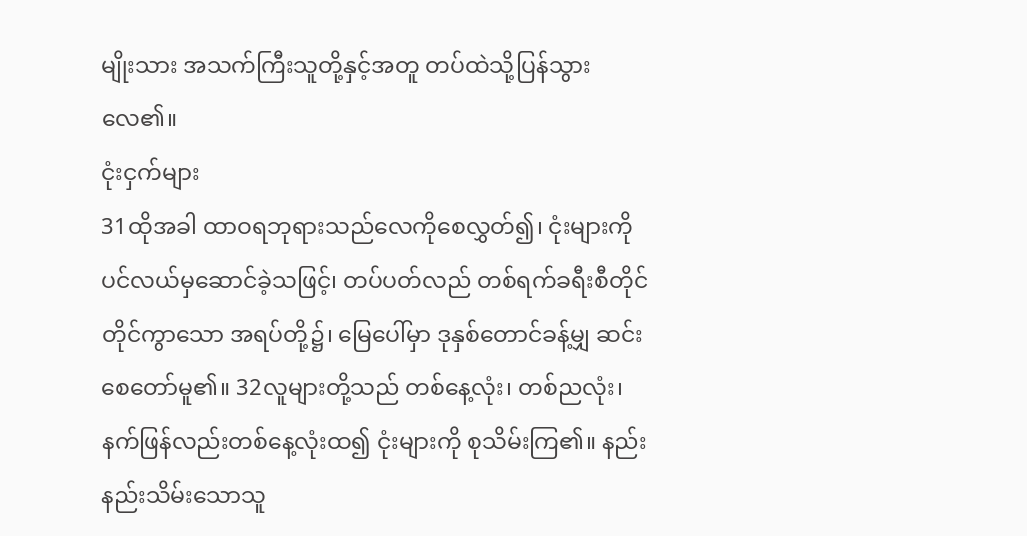မျိုးသား အသက်ကြီးသူတို့နှင့်အတူ တပ်ထဲသို့ပြန်သွားလေ၏။
ငုံးငှက်များ
31ထိုအခါ ထာဝရဘုရားသည်လေကိုစေလွှတ်၍၊ ငုံးများကို ပင်လယ်မှဆောင်ခဲ့သဖြင့်၊ တပ်ပတ်လည် တစ်ရက်ခရီးစီတိုင်တိုင်ကွာသော အရပ်တို့၌၊ မြေပေါ်မှာ ဒုနှစ်တောင်ခန့်မျှ ဆင်းစေတော်မူ၏။ 32လူများတို့သည် တစ်နေ့လုံး၊ တစ်ညလုံး၊ နက်ဖြန်လည်းတစ်နေ့လုံးထ၍ ငုံးများကို စုသိမ်းကြ၏။ နည်းနည်းသိမ်းသောသူ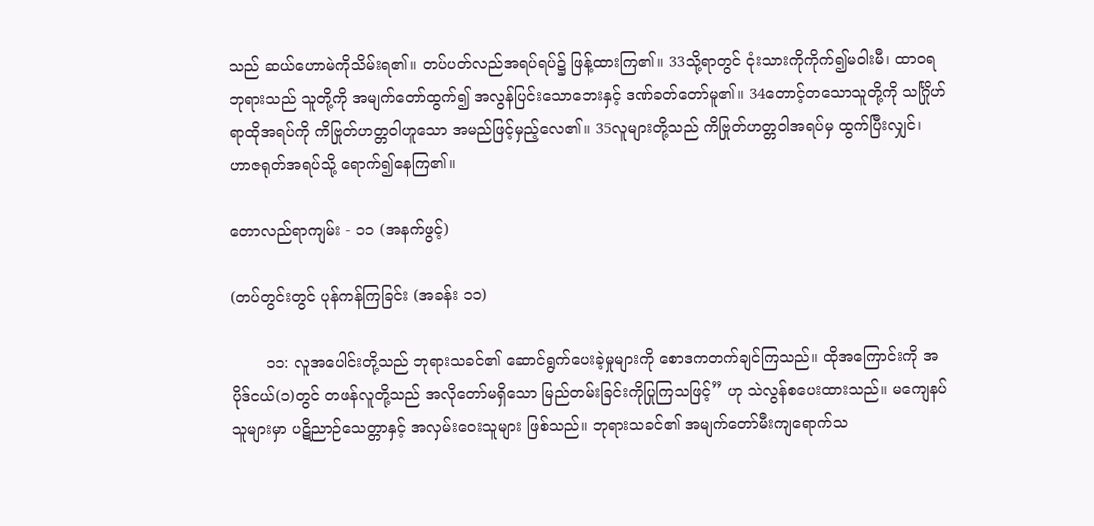သည် ဆယ်ဟောမဲကိုသိမ်းရ၏။ တပ်ပတ်လည်အရပ်ရပ်၌ ဖြန့်ထားကြ၏။ 33သို့ရာတွင် ငုံးသားကိုကိုက်၍မဝါးမီ၊ ထာဝရဘုရားသည် သူတို့ကို အမျက်တော်ထွက်၍ အလွန်ပြင်းသောဘေးနှင့် ဒဏ်ခတ်တော်မူ၏။ 34တောင့်တသောသူတို့ကို သင်္ဂြိုဟ်ရာထိုအရပ်ကို ကိဗြုတ်ဟတ္တဝါဟူသော အမည်ဖြင့်မှည့်လေ၏။ 35လူများတို့သည် ကိဗြုတ်ဟတ္တဝါအရပ်မှ ထွက်ပြီးလျှင်၊ ဟာဇရုတ်အရပ်သို့ ရောက်၍နေကြ၏။

တောလည်ရာကျမ်း - ၁၁ (အနက်ဖွင့်)

(တပ်တွင်းတွင် ပုန်ကန်ကြခြင်း (အခန်း ၁၁)

       ၁၁: လူအပေါင်းတို့သည် ဘုရားသခင်၏ ဆောင်ရွက်ပေးခဲ့မှုများကို စောဒကတက်ချင်ကြသည်။ ထိုအကြောင်းကို အပိုဒ်ငယ်(၁)တွင် တဖန်လူတို့သည် အလိုတော်မရှိသော မြည်တမ်းခြင်းကိုပြုကြသဖြင့်” ဟု သဲလွန်စပေးထားသည်။ မကျေနပ်သူများမှာ ပဋိညာဉ်သေတ္တာနှင့် အလှမ်းဝေးသူများ ဖြစ်သည်။ ဘုရားသခင်၏ အမျက်တော်မီးကျရောက်သ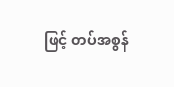ဖြင့် တပ်အစွန်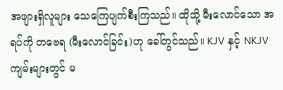အဖျားရှိလူများ သေကြေပျက်စီးကြသည်။ ထိုသို့ မီးလောင်သော အရပ်ကို တဗေရ (မီးလောင်ခြင်း)ဟု ခေါ်တွင်သည်။ KJV နှင့် NKJV ကျမ်းများတွင် မ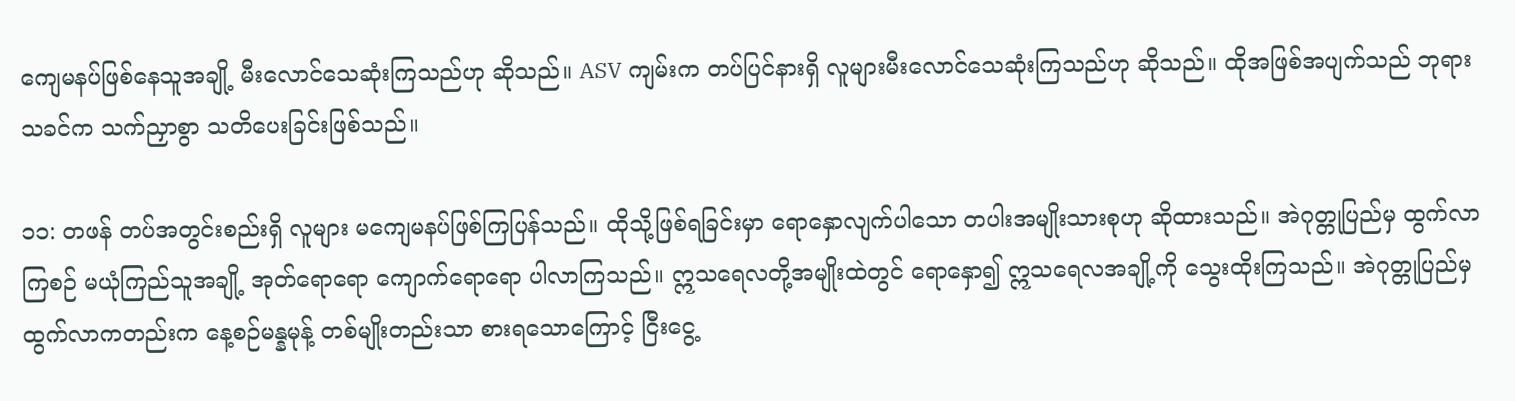ကျေမနပ်ဖြစ်နေသူအချို့ မီးလောင်သေဆုံးကြသည်ဟု ဆိုသည်။ ASV ကျမ်းက တပ်ပြင်နားရှိ လူများမီးလောင်သေဆုံးကြသည်ဟု ဆိုသည်။ ထိုအဖြစ်အပျက်သည် ဘုရားသခင်က သက်ညှာစွာ သတိပေးခြင်းဖြစ်သည်။

၁၁: တဖန် တပ်အတွင်းစည်းရှိ လူများ မကျေမနပ်ဖြစ်ကြပြန်သည်။ ထိုသို့ဖြစ်ရခြင်းမှာ ရောနှောလျက်ပါသော တပါးအမျိုးသားစုဟု ဆိုထားသည်။ အဲဂုတ္တုပြည်မှ ထွက်လာကြစဉ် မယုံကြည်သူအချို့ အုတ်ရောရော ကျောက်ရောရော ပါလာကြသည်။ ဣသရေလတို့အမျိုးထဲတွင် ရောနှော၍ ဣသရေလအချို့ကို သွေးထိုးကြသည်။ အဲဂုတ္တုပြည်မှ ထွက်လာကတည်းက နေ့စဉ်မန္နမုန့် တစ်မျိုးတည်းသာ စားရသောကြောင့် ငြီးငွေ့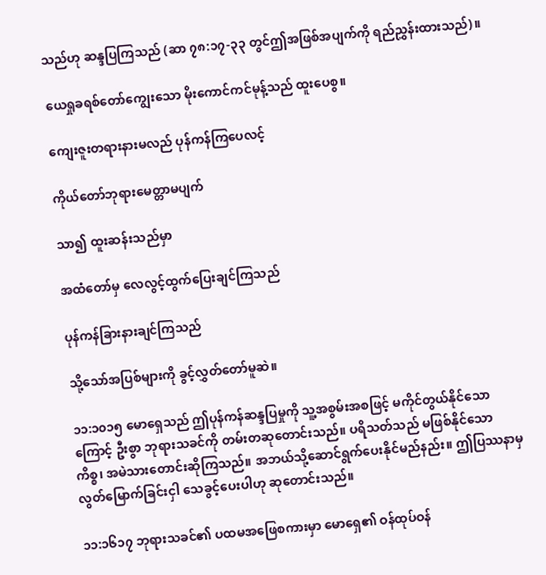သည်ဟု ဆန္ဒပြကြသည် (ဆာ ၇၈:၁၇-၃၃ တွင်ဤအဖြစ်အပျက်ကို ရည်ညွှန်းထားသည်)။

ယေရှုခရစ်တော်ကျွေးသော မိုးကောင်ကင်မုန့်သည် ထူးပေစွ။

ကျေးဇူးတရားနားမလည် ပုန်ကန်ကြပေလင့်

ကိုယ်တော်ဘုရားမေတ္တာမပျက်

သာ၍ ထူးဆန်းသည်မှာ

အထံတော်မှ လေလွင့်ထွက်ပြေးချင်ကြသည်

ပုန်ကန်ခြားနားချင်ကြသည်

သို့သော်အပြစ်များကို ခွင့်လွှတ်တော်မူဆဲ။

၁၁:၁၀၁၅ မောရှေသည် ဤပုန်ကန်ဆန္ဒပြမှုကို သူ့အစွမ်းအစဖြင့် မကိုင်တွယ်နိုင်သောကြောင့် ဦးစွာ ဘုရားသခင်ကို တမ်းတဆုတောင်းသည်။ ပရိသတ်သည် မဖြစ်နိုင်သော ကိစ္စ၊ အမဲသားတောင်းဆိုကြသည်။ အဘယ်သို့ဆောင်ရွက်ပေးနိုင်မည်နည်း။ ဤပြဿနာမှ လွတ်မြောက်ခြင်းငှါ သေခွင့်ပေးပါဟု ဆုတောင်းသည်။

၁၁:၁၆၁၇ ဘုရားသခင်၏ ပထမအဖြေစကားမှာ မောရှေ၏ ဝန်ထုပ်ဝန်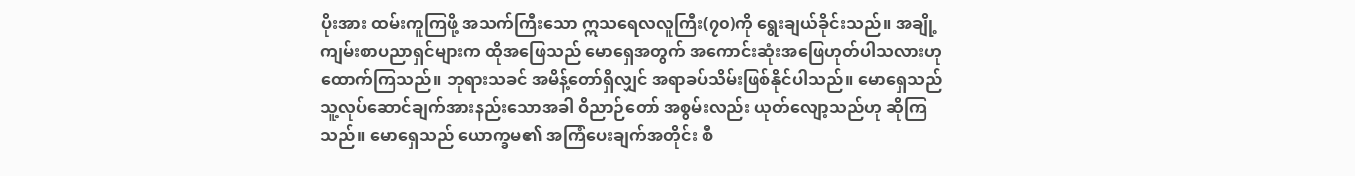ပိုးအား ထမ်းကူကြဖို့ အသက်ကြီးသော ဣသရေလလူကြီး(၇၀)ကို ရွေးချယ်ခိုင်းသည်။ အချို့ကျမ်းစာပညာရှင်များက ထိုအဖြေသည် မောရှေအတွက် အကောင်းဆုံးအဖြေဟုတ်ပါသလားဟု ထောက်ကြသည်။ ဘုရားသခင် အမိန့်တော်ရှိလျှင် အရာခပ်သိမ်းဖြစ်နိုင်ပါသည်။ မောရှေသည် သူ့လုပ်ဆောင်ချက်အားနည်းသောအခါ ဝိညာဉ်တော် အစွမ်းလည်း ယုတ်လျော့သည်ဟု ဆိုကြသည်။ မောရှေသည် ယောက္ခမ၏ အကြံပေးချက်အတိုင်း စီ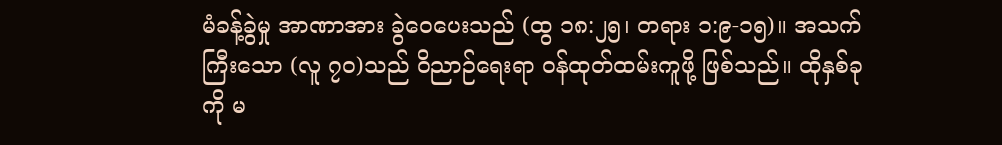မံခန့်ခွဲမှု အာဏာအား ခွဲဝေပေးသည် (ထွ ၁၈:၂၅၊ တရား ၁:၉-၁၅)။ အသက်ကြီးသော (လူ ၇၀)သည် ဝိညာဉ်ရေးရာ ဝန်ထုတ်ထမ်းကူဖို့ ဖြစ်သည်။ ထိုနှစ်ခုကို မ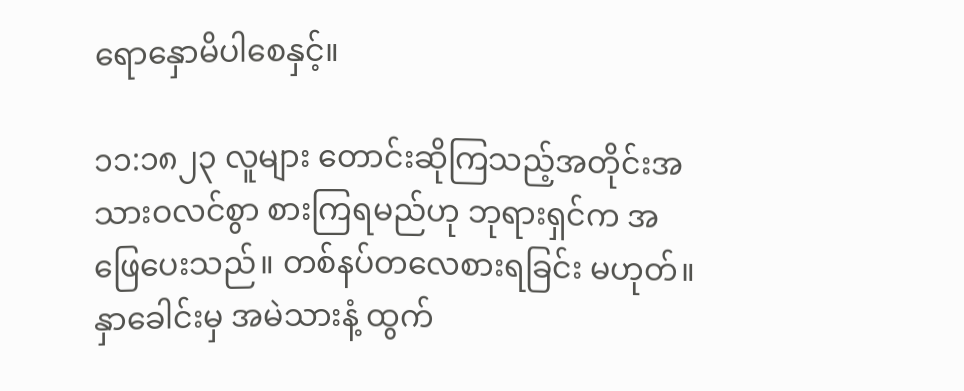ရောနှောမိပါစေနှင့်။

၁၁:၁၈၂၃ လူများ တောင်းဆိုကြသည့်အတိုင်းအသားဝလင်စွာ စားကြရမည်ဟု ဘုရားရှင်က အဖြေပေးသည်။ တစ်နပ်တလေစားရခြင်း မဟုတ်။ နှာခေါင်းမှ အမဲသားနံ့ ထွက်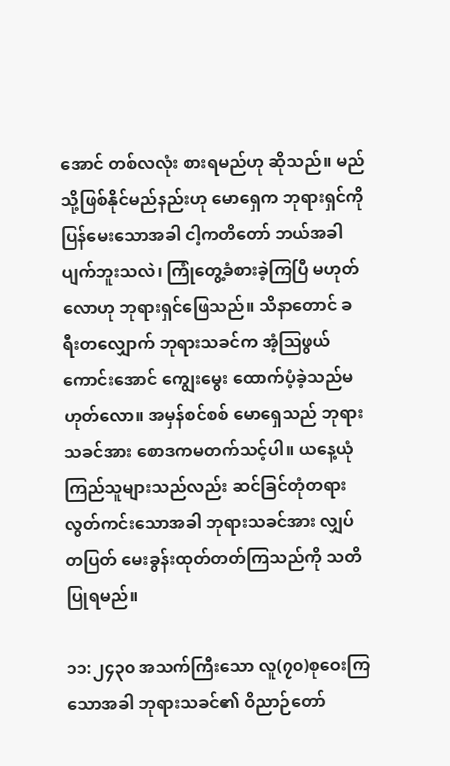အောင် တစ်လလုံး စားရမည်ဟု ဆိုသည်။ မည်သို့ဖြစ်နိုင်မည်နည်းဟု မောရှေက ဘုရားရှင်ကို ပြန်မေးသောအခါ ငါ့ကတိတော် ဘယ်အခါ ပျက်ဘူးသလဲ၊ ကြုံတွေ့ခံစားခဲ့ကြပြီ မဟုတ်လောဟု ဘုရားရှင်ဖြေသည်။ သိနာတောင် ခရီးတလျှောက် ဘုရားသခင်က အံ့ဩဖွယ်ကောင်းအောင် ကျွေးမွေး ထောက်ပံ့ခဲ့သည်မဟုတ်လော။ အမှန်စင်စစ် မောရှေသည် ဘုရားသခင်အား စောဒကမတက်သင့်ပါ။ ယနေ့ယုံကြည်သူများသည်လည်း ဆင်ခြင်တုံတရား လွတ်ကင်းသောအခါ ဘုရားသခင်အား လျှပ်တပြတ် မေးခွန်းထုတ်တတ်ကြသည်ကို သတိပြုရမည်။

၁၁:၂၄၃၀ အသက်ကြီးသော လူ(၇၀)စုဝေးကြသောအခါ ဘုရားသခင်၏ ဝိညာဉ်တော်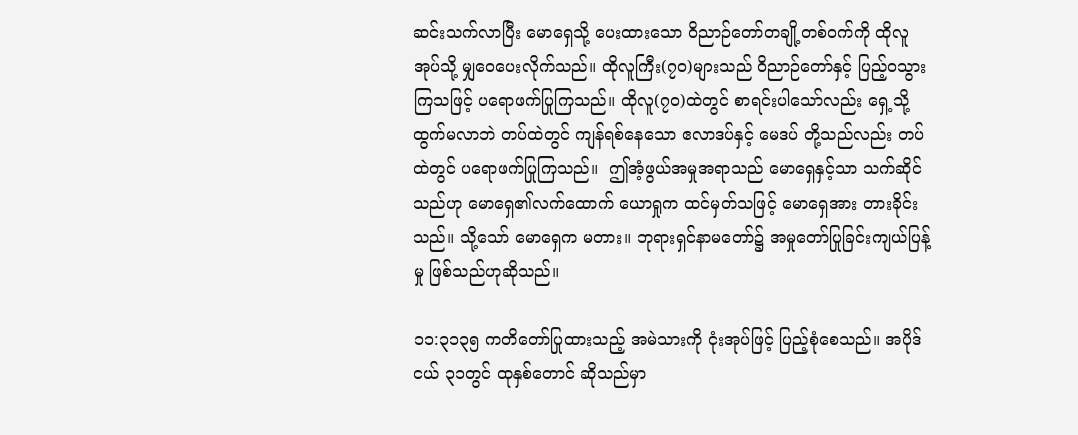ဆင်းသက်လာပြီး မောရှေသို့ ပေးထားသော ဝိညာဉ်တော်တချို့တစ်ဝက်ကို ထိုလူအုပ်သို့ မျှဝေပေးလိုက်သည်။ ထိုလူကြီး(၇၀)များသည် ဝိညာဉ်တော်နှင့် ပြည့်ဝသွားကြသဖြင့် ပရောဖက်ပြုကြသည်။ ထိုလူ(၇၀)ထဲတွင် စာရင်းပါသော်လည်း ရှေ့သို့ထွက်မလာဘဲ တပ်ထဲတွင် ကျန်ရစ်နေသော ဧလာဒပ်နှင့် မေဒပ် တို့သည်လည်း တပ်ထဲတွင် ပရောဖက်ပြုကြသည်။  ဤအံ့ဖွယ်အမှုအရာသည် မောရှေနှင့်သာ သက်ဆိုင်သည်ဟု မောရှေ၏လက်ထောက် ယောရှုက ထင်မှတ်သဖြင့် မောရှေအား တားခိုင်းသည်။ သို့သော် မောရှေက မတား။ ဘုရားရှင်နာမတော်၌ အမှုတော်ပြုခြင်းကျယ်ပြန့်မှု ဖြစ်သည်ဟုဆိုသည်။

၁၁:၃၁၃၅ ကတိတော်ပြုထားသည့် အမဲသားကို ငုံးအုပ်ဖြင့် ပြည့်စုံစေသည်။ အပိုဒ်ငယ် ၃၁တွင် ထုနှစ်တောင် ဆိုသည်မှာ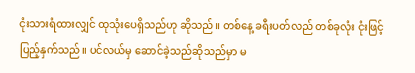ငုံးသားရံထားလျှင် ထုသုံးပေရှိသည်ဟု ဆိုသည်။ တစ်နေ့ ခရီးပတ်လည် တစ်ခုလုံး ငုံးဖြင့်ပြည့်နှက်သည်။ ပင်လယ်မှ ဆောင်ခဲ့သည်ဆိုသည်မှာ မ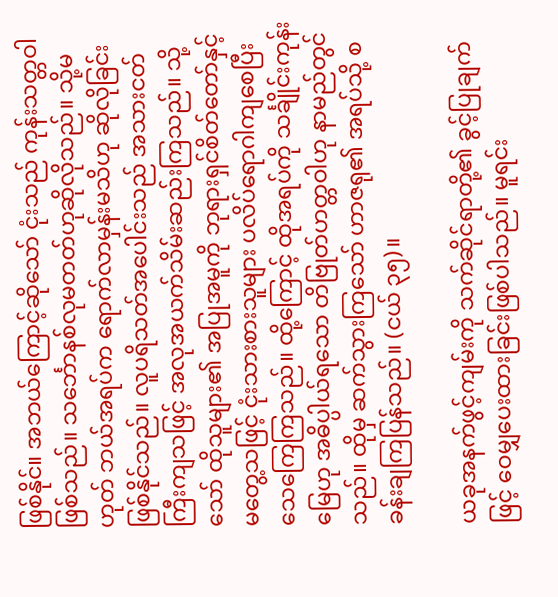ဖြစ်နိုင်။ အဘယ်ကြောင့်ဆိုသော် ငုံးသည် ကုန်းသတ္တဝါဖြစ်သည်။ သင်္ဘောနစ်လုမတတ်ဟုဆိုလိုသည်။ သို့မဟုတ် ဘယ်အရပ်က ရောက်လာမှန်းမသိဟု ဆိုလိုခြင်းဖြစ်နိုင်သည်။ လူပရိသတ်အပေါင်းသည် အသားငတ်ကြီးကျသဖြင့် အလုအယက်သိမ်းဆည်းကြသည်။ သို့သော် ထိုသူများ၏ အပြုအမူကို ဘုရားရှင်စိတ်တော်နှင့် မတွေ့သဖြင့် ငုံးသားစားသူများ ပလိပ်ရောဂါကျစေပြီး သေကြေကြသည်။ ထို့ကြောင့် ထိုအရပ်ကို သင်္ချိုင်းကုန်းမြေဟု အဓိပ္ပါယ်ရသော တိဗြုတ်ဟတ္တဝါဟု နာမည်တွင်သည်။ ထိုမှ ဆက်သွားကြသော် ဟာဇရု၏ အရပ်သို့ စခန်းချကြပြန်သည်။ (ငယ် ၃၅)။

ယခုအနက်ဖွင့်ကျမ်းကို သက်ဆိုင်ရာတို့၏ ခွင့်ပြုချက်ဖြင့် ဝေမျှပေးထားခြင်းဖြစ်ပါသည်။ မူရင်း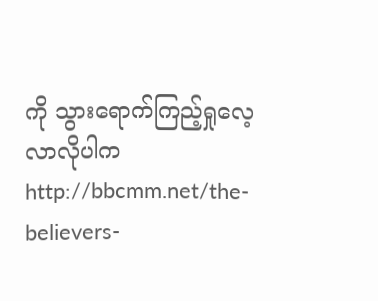ကို သွားရောက်ကြည့်ရှုလေ့လာလိုပါက  http://bbcmm.net/the-believers-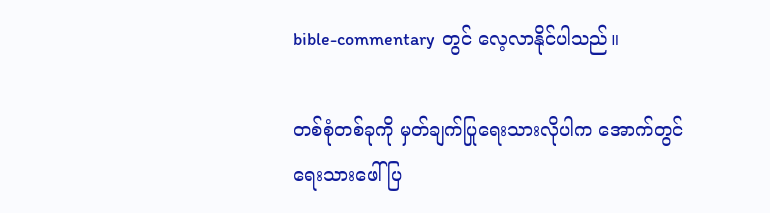bible-commentary  တွင် လေ့လာနိုင်ပါသည်။

တစ်စုံတစ်ခုကို မှတ်ချက်ပြုရေးသားလိုပါက အောက်တွင်ရေးသားဖေါ်ပြ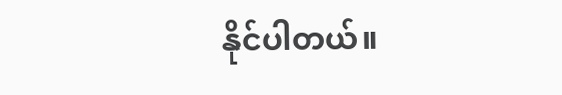နိုင်ပါတယ်။